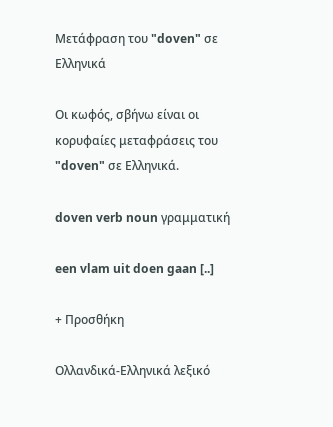Μετάφραση του "doven" σε Ελληνικά

Οι κωφός, σβήνω είναι οι κορυφαίες μεταφράσεις του "doven" σε Ελληνικά.

doven verb noun γραμματική

een vlam uit doen gaan [..]

+ Προσθήκη

Ολλανδικά-Ελληνικά λεξικό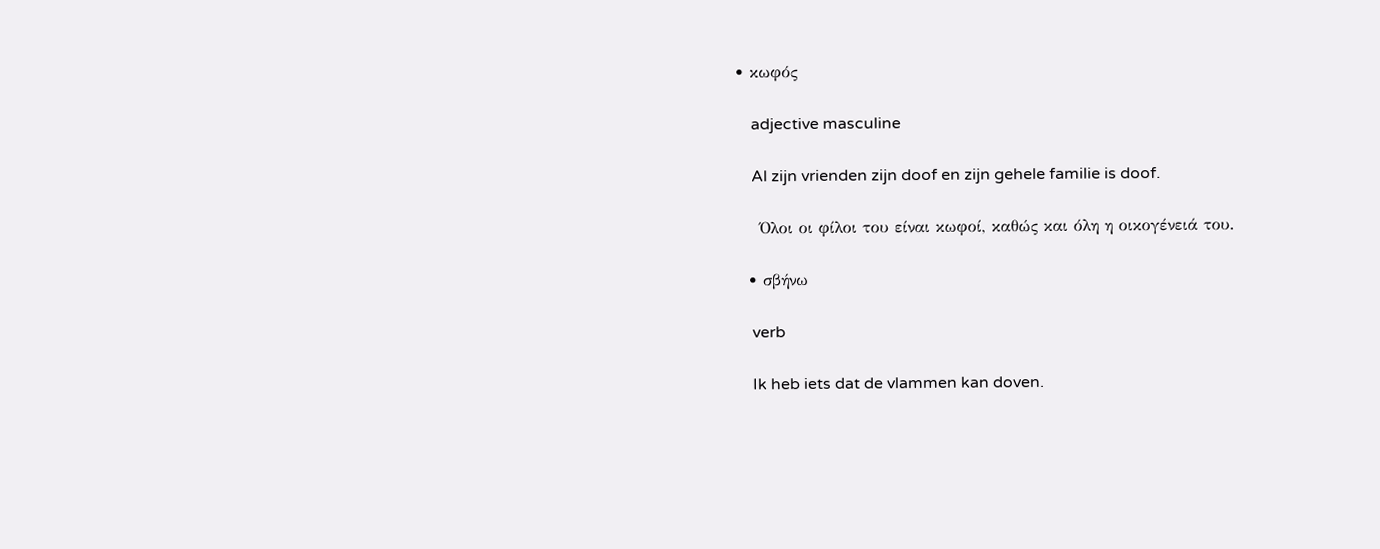• κωφός

    adjective masculine

    Al zijn vrienden zijn doof en zijn gehele familie is doof.

    Όλοι οι φίλοι του είναι κωφοί, καθώς και όλη η οικογένειά του.

  • σβήνω

    verb

    Ik heb iets dat de vlammen kan doven.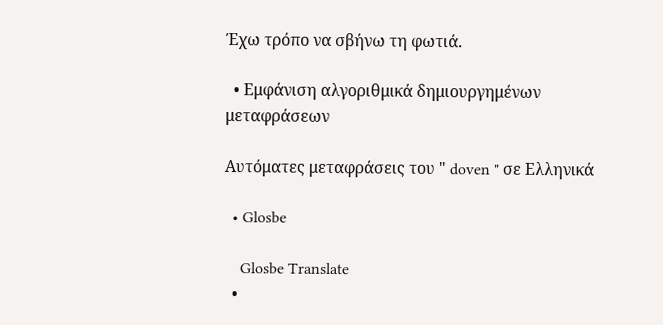Έχω τρόπο να σβήνω τη φωτιά.

  • Εμφάνιση αλγοριθμικά δημιουργημένων μεταφράσεων

Αυτόματες μεταφράσεις του " doven " σε Ελληνικά

  • Glosbe

    Glosbe Translate
  •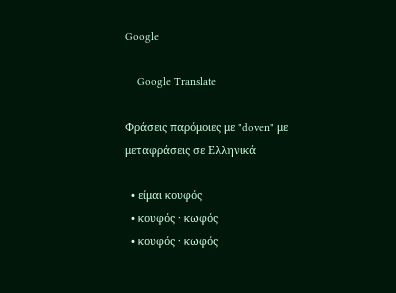Google

    Google Translate

Φράσεις παρόμοιες με "doven" με μεταφράσεις σε Ελληνικά

  • είμαι κουφός
  • κουφός · κωφός
  • κουφός · κωφός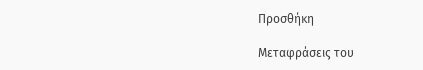Προσθήκη

Μεταφράσεις του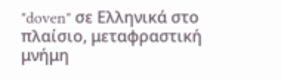"doven" σε Ελληνικά στο πλαίσιο, μεταφραστική μνήμη